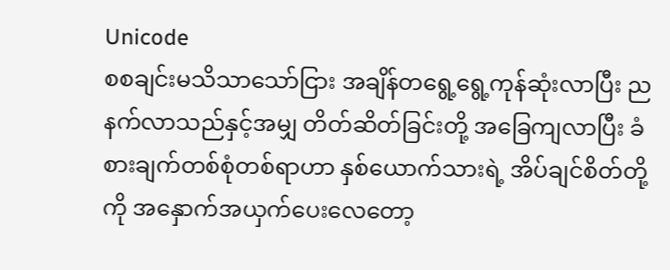Unicode
စစချင်းမသိသာသော်ငြား အချိန်တရွေ့ရွေ့ကုန်ဆုံးလာပြီး ညနက်လာသည်နှင့်အမျှ တိတ်ဆိတ်ခြင်းတို့ အခြေကျလာပြီး ခံစားချက်တစ်စုံတစ်ရာဟာ နှစ်ယောက်သားရဲ့ အိပ်ချင်စိတ်တို့ကို အနှောက်အယှက်ပေးလေတော့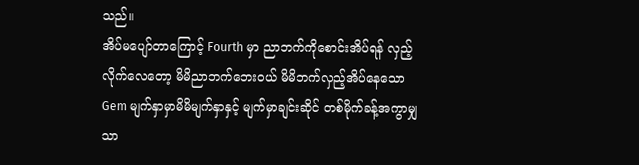သည်။
အိပ်မပျော်တာကြောင့် Fourth မှာ ညာဘက်ကိုစောင်းအိပ်ရန် လှည့်လိုက်လေတော့ မိမိညာဘက်ဘေး၀ယ် မိမိဘက်လှည့်အိပ်နေသော Gem မျက်နှာမှာမိမိမျက်နှာနှင့် မျက်မှာချင်းဆိုင် တစ်မိုက်ခန့်အကွာမျှသာ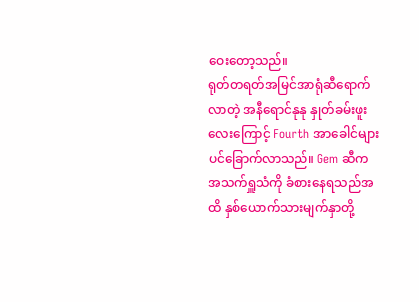ဝေးတော့သည်။
ရုတ်တရတ်အမြင်အာရုံဆီရောက်လာတဲ့ အနီရောင်နုနု နှုတ်ခမ်းဖူးလေးကြောင့် Fourth အာခေါင်များပင်ခြောက်လာသည်။ Gem ဆီက အသက်ရှူသံကို ခံစားနေရသည်အထိ နှစ်ယောက်သားမျက်နှာတို့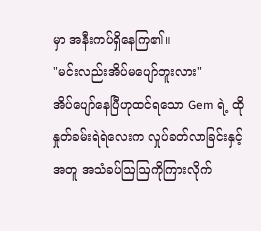မှာ အနီးကပ်ရှိနေကြ၏။
"မင်းလည်းအိပ်မပျော်ဘူးလား"
အိပ်ပျော်နေပြီဟုထင်ရသော Gem ရဲ့ ထိုနှုတ်ခမ်းရဲရဲလေးက လှုပ်ခတ်လာခြင်းနှင့်အတူ အသံခပ်ဩဩကိုကြားလိုက်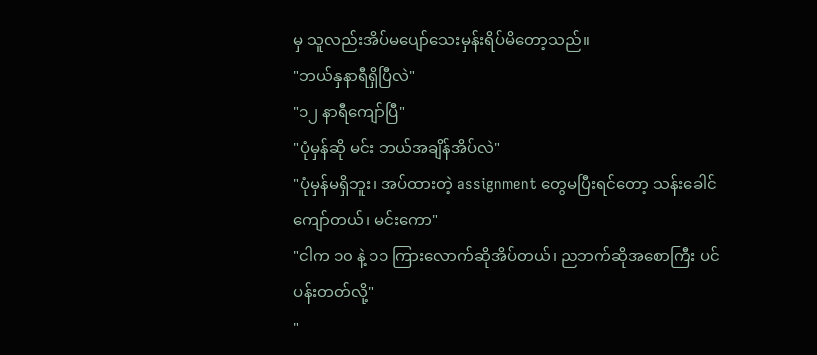မှ သူလည်းအိပ်မပျော်သေးမှန်းရိပ်မိတော့သည်။
"ဘယ်နှနာရီရှိပြီလဲ"
"၁၂ နာရီကျော်ပြီ"
"ပုံမှန်ဆို မင်း ဘယ်အချိန်အိပ်လဲ"
"ပုံမှန်မရှိဘူး၊ အပ်ထားတဲ့ assignment တွေမပြီးရင်တော့ သန်းခေါင်ကျော်တယ်၊ မင်းကော"
"ငါက ၁၀ နဲ့ ၁၁ ကြားလောက်ဆိုအိပ်တယ်၊ ညဘက်ဆိုအစောကြီး ပင်ပန်းတတ်လို့"
"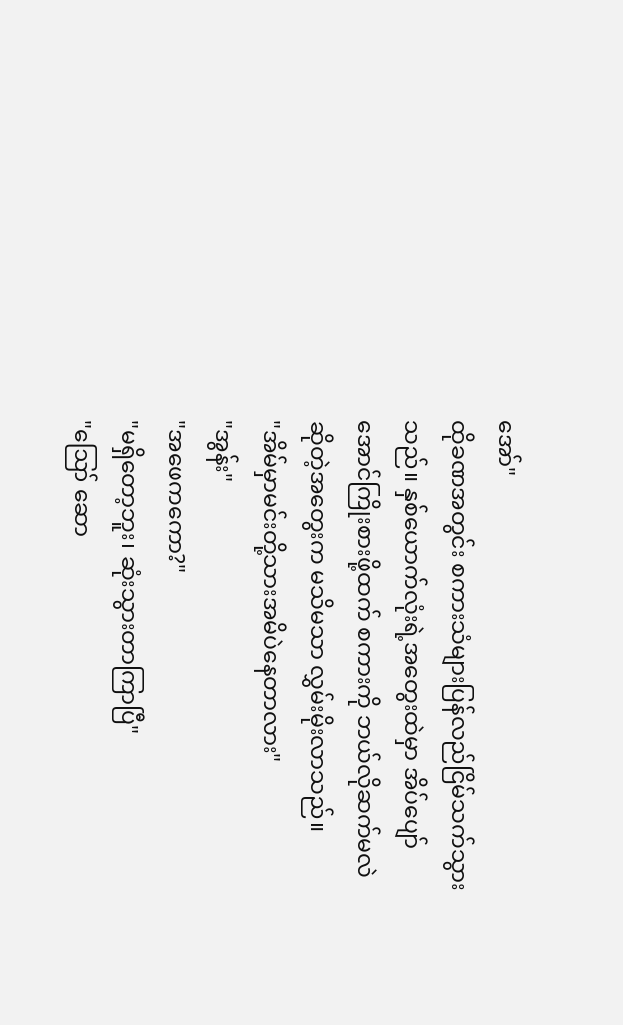အော်"
ထိုခဏအတွင်း စကားသံများပြန်လည်ငြိမ်သက်သွားသည်။ နှစ်ယောက်လုံးရဲ့အတွေးထဲမှာ အိပ်ပျော်အောင်ကြိုးစားဖို့ထက် စကားကို ဘယ်လိုဆက်မလဲဆိုတဲ့အတွေးက မသိမသာ လွှမ်းမိုးလာသည်။
"အိမ်မှာမင်းတို့သားအမိပဲနေတာလား"
"အွန်း"
"အဖေကကော?"
"မရှိတော့ဘူး၊ ဆုံးသွားတာကြာပြီ"
"ဪ ဆော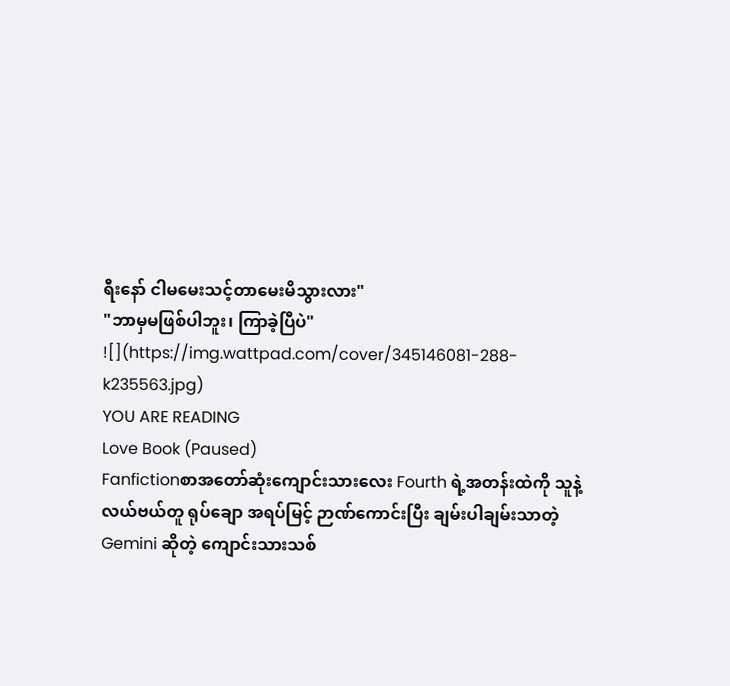ရီးနော် ငါမမေးသင့်တာမေးမိသွားလား"
"ဘာမှမဖြစ်ပါဘူး၊ ကြာခဲ့ပြီပဲ"
![](https://img.wattpad.com/cover/345146081-288-k235563.jpg)
YOU ARE READING
Love Book (Paused)
Fanfictionစာအတော်ဆုံးကျောင်းသားလေး Fourth ရဲ့အတန်းထဲကို သူနဲ့လယ်ဗယ်တူ ရုပ်ချော အရပ်မြင့် ဉာဏ်ကောင်းပြီး ချမ်းပါချမ်းသာတဲ့ Gemini ဆိုတဲ့ ကျောင်းသားသစ်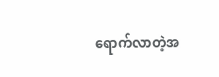ရောက်လာတဲ့အ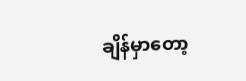ချိန်မှာတော့